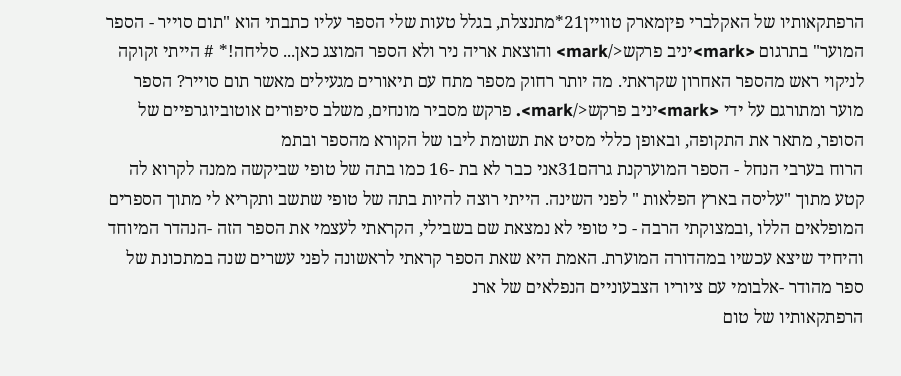הרפתקאותיו של האקלברי פיןמארק טוויין21*מתנצלת, בגלל טעות שלי הספר עליו כתבתי הוא "תום סוייר - הספר המוער" בתרגום <mark>יניב פרקש</mark> והוצאת אריה ניר ולא הספר המוצג כאן... סליחה!* # הייתי זקוקה לניקוי ראש מהספר האחרון שקראתי. מה יותר רחוק מספר מתח עם תיאורים מגעילים מאשר תום סוייר? הספר מוער ומתורגם על ידי <mark>יניב פרקש</mark>. פרקש מסביר מונחים, משלב סיפורים אוטוביוגרפיים של הסופר, מתאר את התקופה, ובאופן כללי מסיט את תשומת ליבו של הקורא מהספר ובתמ
הרוח בערבי הנחל - הספר המוערקנת גרהם31אני כבר לא בת -16 כמו בתה של טופי שביקשה ממנה לקרוא לה קטע מתוך "עליסה בארץ הפלאות " לפני השינה. הייתי רוצה להיות בתה של טופי שתשב ותקריא לי מתוך הספרים המופלאים הללו ,ובמצוקתי הרבה - כי טופי לא נמצאת שם בשבילי, הקראתי לעצמי את הספר הזה -הנהדר המיוחד והיחיד שיצא עכשיו במהדורה המוערת. האמת היא שאת הספר קראתי לראשונה לפני עשרים שנה במתכונת של ספר מהודר -אלבומי עם ציוריו הצבעוניים הנפלאים של ארנ
הרפתקאותיו של טום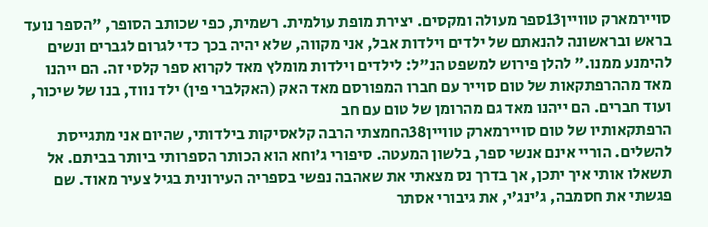סויירמארק טוויין13ספר מעולה ומקסים. יצירת מופת עולמית. רשמית, כפי שכותב הסופר, "הספר נועד בראש ובראשונה להנאתם של ילדים וילדות אבל, אני מקווה, שלא יהיה בכך כדי לגרום לגברים ונשים להימנע ממנו." להלן פירוש למשפט הנ"ל: לילדים וילדות מומלץ מאד לקרוא ספר קלסי זה. הם ייהנו מאד מההרפתקאות של טום סוייר עם חברו המפורסם מאד האק (האקלברי פין) ילד נווד, בנו של שיכור, ועוד חברים. הם ייהנו מאד גם מהרומן של טום עם חב
הרפתקאותיו של טום סויירמארק טוויין38החמצתי הרבה קלאסיקות בילדותי, שהיום אני מתגייסת להשלים. הוריי אינם אנשי ספר, בלשון המעטה. סיפורי ג’וחא הוא הכותר הספרותי ביותר בביתם. אל תשאלו אותי איך יתכן, אך בדרך נס מצאתי את שאהבה נפשי בספריה העירונית בגיל צעיר מאוד. שם פגשתי את חסמבה, ג’ינג’י, את גיבורי אסתר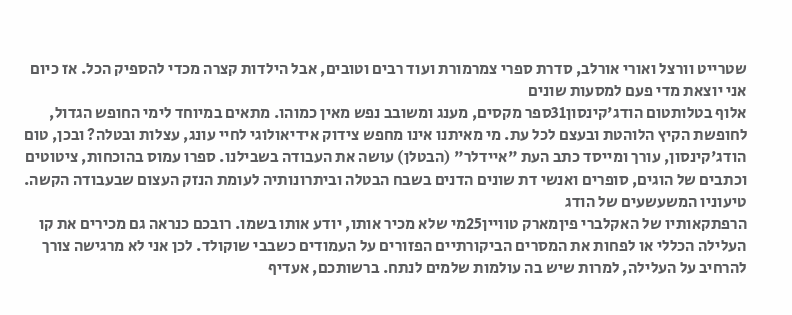שטרייט וורצל ואורי אורלב, סדרת ספרי צמרמורת ועוד רבים וטובים, אבל הילדות קצרה מכדי להספיק הכל. אז כיום אני יוצאת מדי פעם למסעות שונים
אלוף בטלותטום הודג'קינסון31ספר מקסים, מענג ומשובב נפש מאין כמוהו. מתאים במיוחד לימי החופש הגדול, לחופשת הקיץ הלוהטת ובעצם לכל עת. מי מאיתנו אינו מחפש צידוק אידיאולוגי לחיי עונג, עצלות ובטלה? ובכן, טום הודג'קינסון, עורך ומייסד כתב העת "איידלר" (הבטלן) עושה את העבודה בשבילנו. ספרו עמוס בהוכחות, ציטוטים וכתבים של הוגים, סופרים ואנשי דת שונים הדנים בשבח הבטלה וביתרונותיה לעומת הנזק העצום שבעבודה הקשה. טיעוניו המשעשעים של הודג
הרפתקאותיו של האקלברי פיןמארק טוויין25מי שלא מכיר אותו, יודע אותו בשמו. רובכם כנראה גם מכירים את קו העלילה הכללי או לפחות את המסרים הביקורתיים הפזורים על העמודים כשבבי שוקולד. לכן אני לא מרגישה צורך להרחיב על העלילה, למרות שיש בה עולמות שלמים לנתח. ברשותכם, אעדיף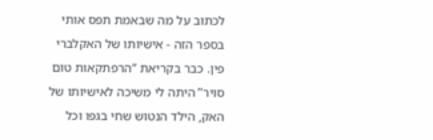לכתוב על מה שבאמת תפס אותי בספר הזה - אישיותו של האקלברי פין. כבר בקריאת “הרפתקאות טום סויר” היתה לי משיכה לאישיותו של האק, הילד הנטוש שחי בגפו וכל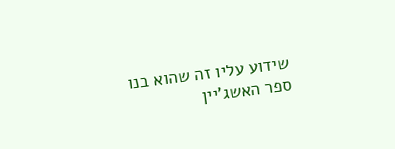שידוע עליו זה שהוא בנו
ספר האשג'יין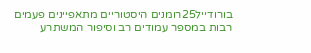בורודייל25רומנים היסטוריים מתאפיינים פעמים רבות במספר עמודים רב וסיפור המשתרע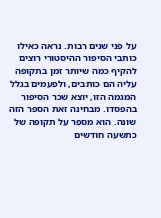על פני שנים רבות. נראה כאילו כותבי הסיפור ההיסטורי רוצים להקיף כמה שיותר זמן בתקופה עליה הם כותבים, ולפעמים בגלל המגמה הזו, יוצא שכר הסיפור בהפסדו. מבחינה זאת הספר הזה שונה. הוא מספר על תקופה של כתשעה חודשים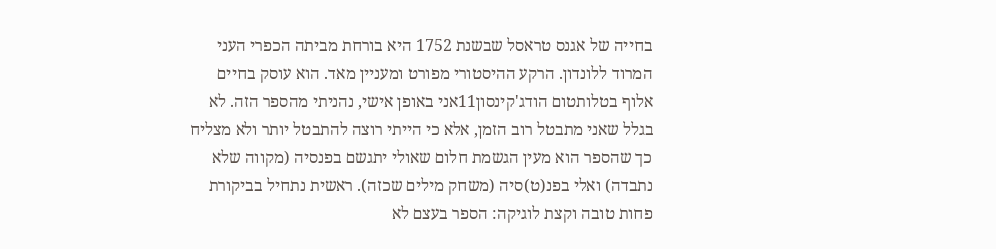בחייה של אגנס טראסל שבשנת 1752 היא בורחת מביתה הכפרי העני המרוד ללונדון. הרקע ההיסטורי מפורט ומעניין מאד. הוא עוסק בחיים
אלוף בטלותטום הודג'קינסון11אני באופן אישי, נהניתי מהספר הזה. לא בגלל שאני מתבטל רוב הזמן, אלא כי הייתי רוצה להתבטל יותר ולא מצליח כך שהספר הוא מעין הגשמת חלום שאולי יתגשם בפנסיה (מקווה שלא נתבדה) ואלי בפנ(ט)סיה (משחק מילים שכזה). ראשית נתחיל בביקורת פחות טובה וקצת לוגיקה: הספר בעצם לא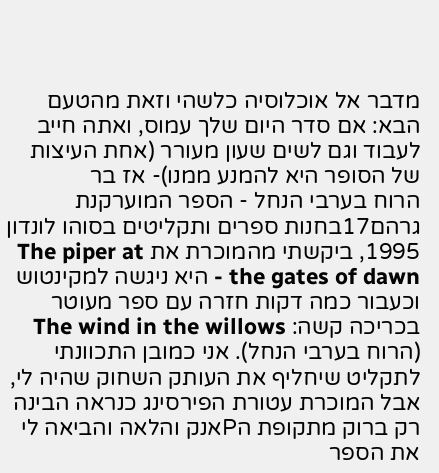מדבר אל אוכלוסיה כלשהי וזאת מהטעם הבא: אם סדר היום שלך עמוס, ואתה חייב לעבוד וגם לשים שעון מעורר (אחת העיצות של הסופר היא להמנע ממנו)- אז בר
הרוח בערבי הנחל - הספר המוערקנת גרהם17בחנות ספרים ותקליטים בסוהו לונדון 1995, ביקשתי מהמוכרת את The piper at the gates of dawn - היא ניגשה למקינטוש וכעבור כמה דקות חזרה עם ספר מעוטר בכריכה קשה: The wind in the willows (הרוח בערבי הנחל). אני כמובן התכוונתי לתקליט שיחליף את העותק השחוק שהיה לי, אבל המוכרת עטורת הפירסינג כנראה הבינה רק ברוק מתקופת הPאנק והלאה והביאה לי את הספר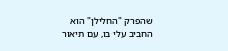שהפרק "החלילן" הוא החביב עלי בו, עם תיאור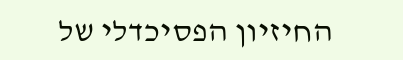החיזיון הפסיכדלי של